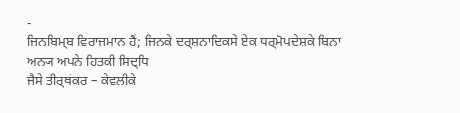-
ਜਿਨਬਿਮ੍ਬ ਵਿਰਾਜਮਾਨ ਹੈਂ; ਜਿਨਕੇ ਦਰ੍ਸ਼ਨਾਦਿਕਸੇ ਏਕ ਧਰ੍ਮੋਪਦੇਸ਼ਕੇ ਬਿਨਾ ਅਨ੍ਯ ਅਪਨੇ ਹਿਤਕੀ ਸਿਦ੍ਧਿ
ਜੈਸੇ ਤੀਰ੍ਥਂਕਰ – ਕੇਵਲੀਕੇ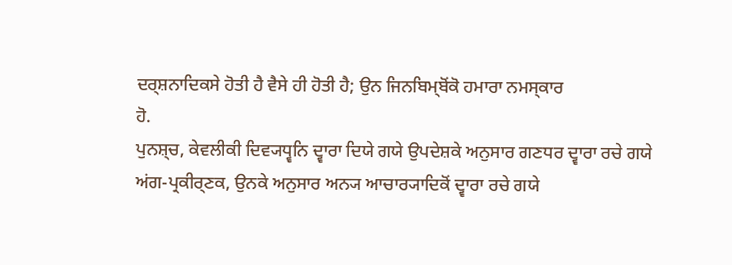ਦਰ੍ਸ਼ਨਾਦਿਕਸੇ ਹੋਤੀ ਹੈ ਵੈਸੇ ਹੀ ਹੋਤੀ ਹੈ; ਉਨ ਜਿਨਬਿਮ੍ਬੋਂਕੋ ਹਮਾਰਾ ਨਮਸ੍ਕਾਰ
ਹੋ.
ਪੁਨਸ਼੍ਚ, ਕੇਵਲੀਕੀ ਦਿਵ੍ਯਧ੍ਵਨਿ ਦ੍ਵਾਰਾ ਦਿਯੇ ਗਯੇ ਉਪਦੇਸ਼ਕੇ ਅਨੁਸਾਰ ਗਣਧਰ ਦ੍ਵਾਰਾ ਰਚੇ ਗਯੇ
ਅਂਗ-ਪ੍ਰਕੀਰ੍ਣਕ, ਉਨਕੇ ਅਨੁਸਾਰ ਅਨ੍ਯ ਆਚਾਰ੍ਯਾਦਿਕੋਂ ਦ੍ਵਾਰਾ ਰਚੇ ਗਯੇ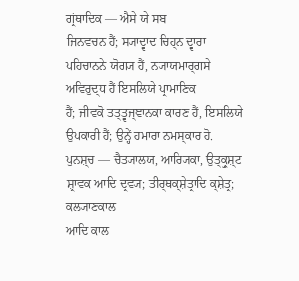ਗ੍ਰਂਥਾਦਿਕ — ਐਸੇ ਯੇ ਸਬ
ਜਿਨਵਚਨ ਹੈਂ; ਸ੍ਯਾਦ੍ਵਾਦ ਚਿਹ੍ਨ ਦ੍ਵਾਰਾ ਪਹਿਚਾਨਨੇ ਯੋਗ੍ਯ ਹੈਂ, ਨ੍ਯਾਯਮਾਰ੍ਗਸੇ ਅਵਿਰੁਦ੍ਧ ਹੈਂ ਇਸਲਿਯੇ ਪ੍ਰਾਮਾਣਿਕ
ਹੈਂ; ਜੀਵਕੋ ਤਤ੍ਤ੍ਵਜ੍ਞਾਨਕਾ ਕਾਰਣ ਹੈਂ, ਇਸਲਿਯੇ ਉਪਕਾਰੀ ਹੈਂ; ਉਨ੍ਹੇਂ ਹਮਾਰਾ ਨਮਸ੍ਕਾਰ ਹੋ.
ਪੁਨਸ਼੍ਚ — ਚੈਤ੍ਯਾਲਯ, ਆਰ੍ਯਿਕਾ, ਉਤ੍ਕ੍ਰੁਸ਼੍ਟ ਸ਼੍ਰਾਵਕ ਆਦਿ ਦ੍ਰਵ੍ਯ; ਤੀਰ੍ਥਕ੍ਸ਼ੇਤ੍ਰਾਦਿ ਕ੍ਸ਼ੇਤ੍ਰ; ਕਲ੍ਯਾਣਕਾਲ
ਆਦਿ ਕਾਲ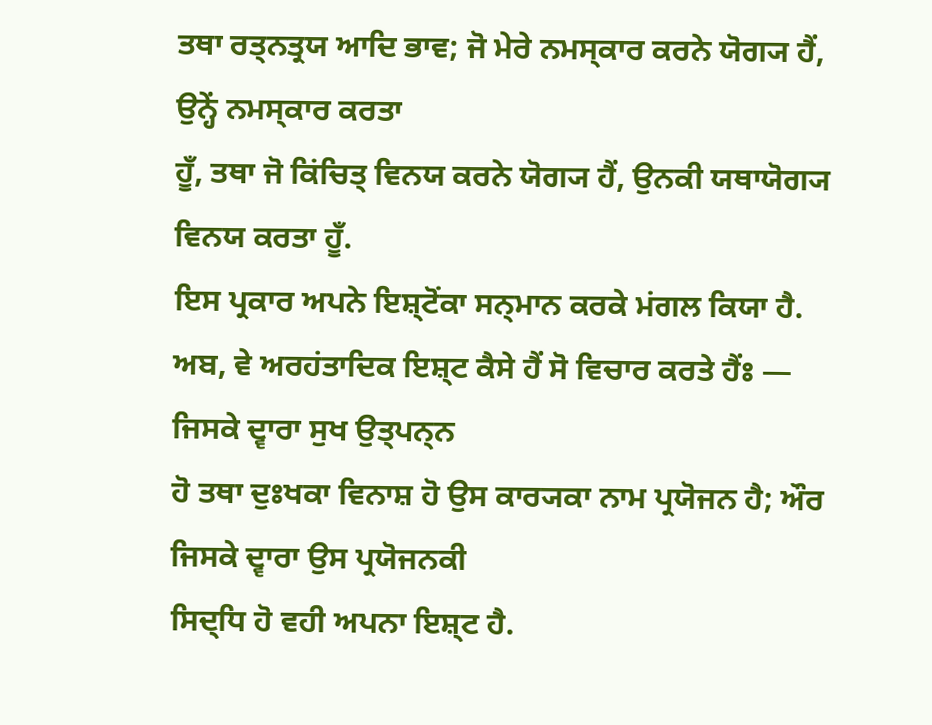ਤਥਾ ਰਤ੍ਨਤ੍ਰਯ ਆਦਿ ਭਾਵ; ਜੋ ਮੇਰੇ ਨਮਸ੍ਕਾਰ ਕਰਨੇ ਯੋਗ੍ਯ ਹੈਂ, ਉਨ੍ਹੇਂ ਨਮਸ੍ਕਾਰ ਕਰਤਾ
ਹੂਁ, ਤਥਾ ਜੋ ਕਿਂਚਿਤ੍ ਵਿਨਯ ਕਰਨੇ ਯੋਗ੍ਯ ਹੈਂ, ਉਨਕੀ ਯਥਾਯੋਗ੍ਯ ਵਿਨਯ ਕਰਤਾ ਹੂਁ.
ਇਸ ਪ੍ਰਕਾਰ ਅਪਨੇ ਇਸ਼੍ਟੋਂਕਾ ਸਨ੍ਮਾਨ ਕਰਕੇ ਮਂਗਲ ਕਿਯਾ ਹੈ.
ਅਬ, ਵੇ ਅਰਹਂਤਾਦਿਕ ਇਸ਼੍ਟ ਕੈਸੇ ਹੈਂ ਸੋ ਵਿਚਾਰ ਕਰਤੇ ਹੈਂਃ — ਜਿਸਕੇ ਦ੍ਵਾਰਾ ਸੁਖ ਉਤ੍ਪਨ੍ਨ
ਹੋ ਤਥਾ ਦੁਃਖਕਾ ਵਿਨਾਸ਼ ਹੋ ਉਸ ਕਾਰ੍ਯਕਾ ਨਾਮ ਪ੍ਰਯੋਜਨ ਹੈ; ਔਰ ਜਿਸਕੇ ਦ੍ਵਾਰਾ ਉਸ ਪ੍ਰਯੋਜਨਕੀ
ਸਿਦ੍ਧਿ ਹੋ ਵਹੀ ਅਪਨਾ ਇਸ਼੍ਟ ਹੈ.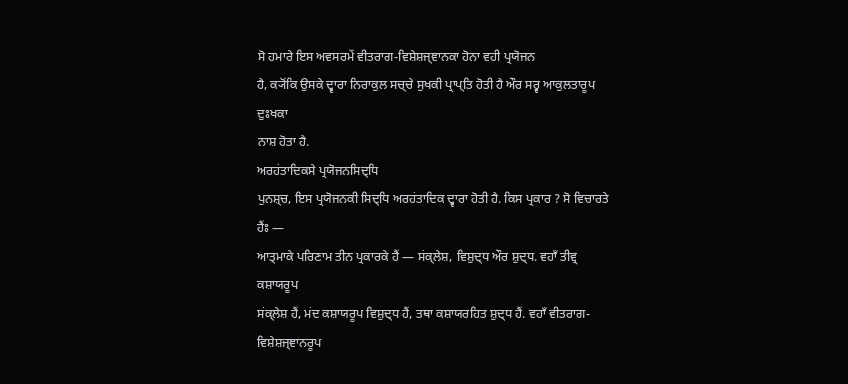ਸੋ ਹਮਾਰੇ ਇਸ ਅਵਸਰਮੇਂ ਵੀਤਰਾਗ-ਵਿਸ਼ੇਸ਼ਜ੍ਞਾਨਕਾ ਹੋਨਾ ਵਹੀ ਪ੍ਰਯੋਜਨ
ਹੈ, ਕ੍ਯੋਂਕਿ ਉਸਕੇ ਦ੍ਵਾਰਾ ਨਿਰਾਕੁਲ ਸਚ੍ਚੇ ਸੁਖਕੀ ਪ੍ਰਾਪ੍ਤਿ ਹੋਤੀ ਹੈ ਔਰ ਸਰ੍ਵ ਆਕੁਲਤਾਰੂਪ ਦੁਃਖਕਾ
ਨਾਸ਼ ਹੋਤਾ ਹੈ.
ਅਰਹਂਤਾਦਿਕਸੇ ਪ੍ਰਯੋਜਨਸਿਦ੍ਧਿ
ਪੁਨਸ਼੍ਚ, ਇਸ ਪ੍ਰਯੋਜਨਕੀ ਸਿਦ੍ਧਿ ਅਰਹਂਤਾਦਿਕ ਦ੍ਵਾਰਾ ਹੋਤੀ ਹੈ. ਕਿਸ ਪ੍ਰਕਾਰ ? ਸੋ ਵਿਚਾਰਤੇ
ਹੈਂਃ —
ਆਤ੍ਮਾਕੇ ਪਰਿਣਾਮ ਤੀਨ ਪ੍ਰਕਾਰਕੇ ਹੈਂ — ਸਂਕ੍ਲੇਸ਼, ਵਿਸ਼ੁਦ੍ਧ ਔਰ ਸ਼ੁਦ੍ਧ. ਵਹਾਁ ਤੀਵ੍ਰ ਕਸ਼ਾਯਰੂਪ
ਸਂਕ੍ਲੇਸ਼ ਹੈਂ, ਮਂਦ ਕਸ਼ਾਯਰੂਪ ਵਿਸ਼ੁਦ੍ਧ ਹੈਂ, ਤਥਾ ਕਸ਼ਾਯਰਹਿਤ ਸ਼ੁਦ੍ਧ ਹੈਂ. ਵਹਾਁ ਵੀਤਰਾਗ-ਵਿਸ਼ੇਸ਼ਜ੍ਞਾਨਰੂਪ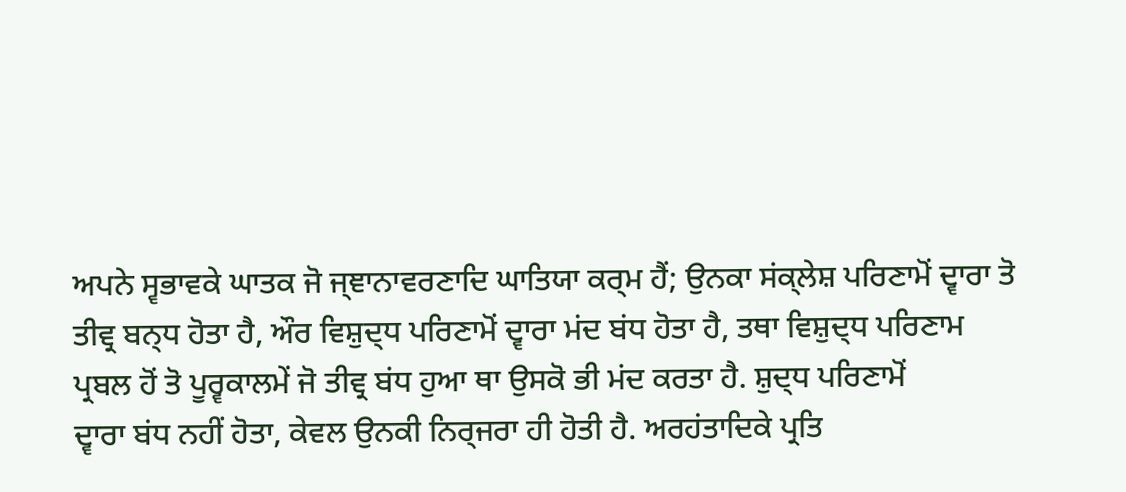ਅਪਨੇ ਸ੍ਵਭਾਵਕੇ ਘਾਤਕ ਜੋ ਜ੍ਞਾਨਾਵਰਣਾਦਿ ਘਾਤਿਯਾ ਕਰ੍ਮ ਹੈਂ; ਉਨਕਾ ਸਂਕ੍ਲੇਸ਼ ਪਰਿਣਾਮੋਂ ਦ੍ਵਾਰਾ ਤੋ
ਤੀਵ੍ਰ ਬਨ੍ਧ ਹੋਤਾ ਹੈ, ਔਰ ਵਿਸ਼ੁਦ੍ਧ ਪਰਿਣਾਮੋਂ ਦ੍ਵਾਰਾ ਮਂਦ ਬਂਧ ਹੋਤਾ ਹੈ, ਤਥਾ ਵਿਸ਼ੁਦ੍ਧ ਪਰਿਣਾਮ
ਪ੍ਰਬਲ ਹੋਂ ਤੋ ਪੂਰ੍ਵਕਾਲਮੇਂ ਜੋ ਤੀਵ੍ਰ ਬਂਧ ਹੁਆ ਥਾ ਉਸਕੋ ਭੀ ਮਂਦ ਕਰਤਾ ਹੈ. ਸ਼ੁਦ੍ਧ ਪਰਿਣਾਮੋਂ
ਦ੍ਵਾਰਾ ਬਂਧ ਨਹੀਂ ਹੋਤਾ, ਕੇਵਲ ਉਨਕੀ ਨਿਰ੍ਜਰਾ ਹੀ ਹੋਤੀ ਹੈ. ਅਰਹਂਤਾਦਿਕੇ ਪ੍ਰਤਿ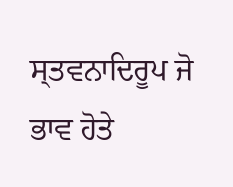ਸ੍ਤਵਨਾਦਿਰੂਪ ਜੋ
ਭਾਵ ਹੋਤੇ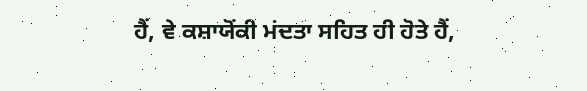ਹੈਂ, ਵੇ ਕਸ਼ਾਯੋਂਕੀ ਮਂਦਤਾ ਸਹਿਤ ਹੀ ਹੋਤੇ ਹੈਂ,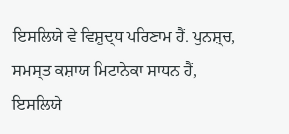ਇਸਲਿਯੇ ਵੇ ਵਿਸ਼ੁਦ੍ਧ ਪਰਿਣਾਮ ਹੈਂ. ਪੁਨਸ਼੍ਚ,
ਸਮਸ੍ਤ ਕਸ਼ਾਯ ਮਿਟਾਨੇਕਾ ਸਾਧਨ ਹੈਂ, ਇਸਲਿਯੇ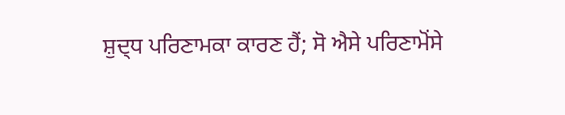ਸ਼ੁਦ੍ਧ ਪਰਿਣਾਮਕਾ ਕਾਰਣ ਹੈਂ; ਸੋ ਐਸੇ ਪਰਿਣਾਮੋਂਸੇ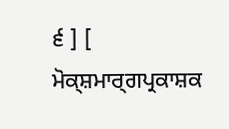੬ ] [ ਮੋਕ੍ਸ਼ਮਾਰ੍ਗਪ੍ਰਕਾਸ਼ਕ